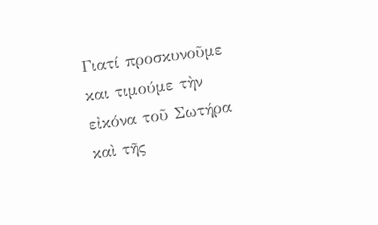Γιατί προσκυνοῦμε και τιμούμε τὴν εἰκόνα τοῦ Σωτήρα καὶ τῆς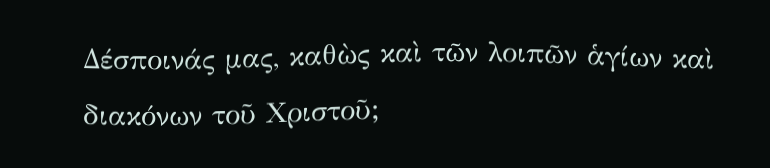Δέσποινάς μας, καθὼς καὶ τῶν λοιπῶν ἁγίων καὶ διακόνων τοῦ Χριστοῦ;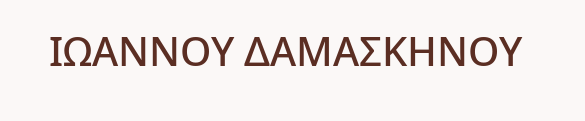ΙΩΑΝΝΟΥ ΔΑΜΑΣΚΗΝΟΥ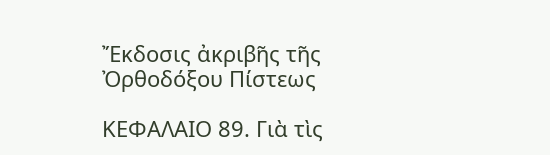Ἔκδοσις ἀκριβῆς τῆς Ὀρθοδόξου Πίστεως

ΚΕΦΑΛΑΙΟ 89. Γιὰ τὶς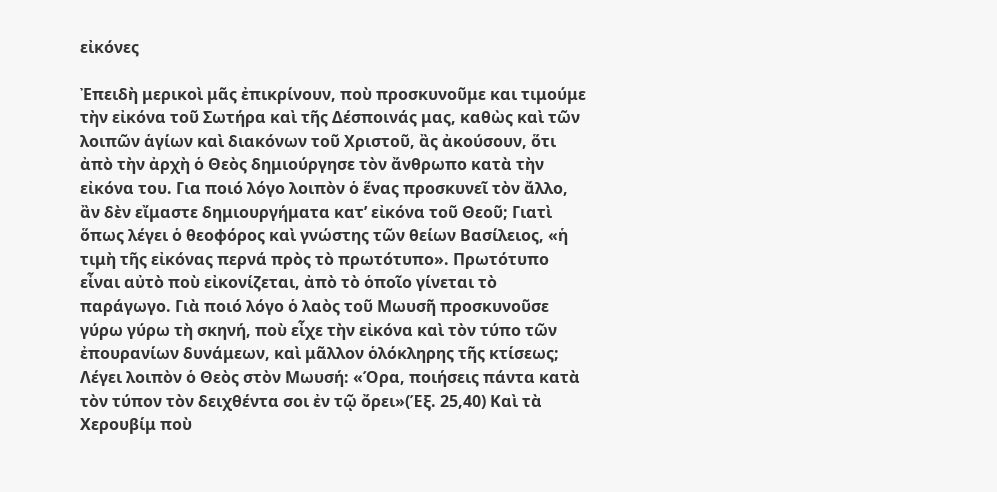εἰκόνες

Ἐπειδὴ μερικοὶ μᾶς ἐπικρίνουν, ποὺ προσκυνοῦμε και τιμούμε τὴν εἰκόνα τοῦ Σωτήρα καὶ τῆς Δέσποινάς μας, καθὼς καὶ τῶν λοιπῶν ἁγίων καὶ διακόνων τοῦ Χριστοῦ, ἂς ἀκούσουν, ὅτι ἀπὸ τὴν ἀρχὴ ὁ Θεὸς δημιούργησε τὸν ἄνθρωπο κατὰ τὴν εἰκόνα του. Για ποιό λόγο λοιπὸν ὁ ἕνας προσκυνεῖ τὸν ἄλλο, ἂν δὲν εἴμαστε δημιουργήματα κατ’ εἰκόνα τοῦ Θεοῦ; Γιατὶ ὅπως λέγει ὁ θεοφόρος καὶ γνώστης τῶν θείων Βασίλειος, «ἡ τιμὴ τῆς εἰκόνας περνά πρὸς τὸ πρωτότυπο». Πρωτότυπο εἶναι αὐτὸ ποὺ εἰκονίζεται, ἀπὸ τὸ ὁποῖο γίνεται τὸ παράγωγο. Γιὰ ποιό λόγο ὁ λαὸς τοῦ Μωυσῆ προσκυνοῦσε γύρω γύρω τὴ σκηνή, ποὺ εἶχε τὴν εἰκόνα καὶ τὸν τύπο τῶν ἐπουρανίων δυνάμεων, καὶ μᾶλλον ὁλόκληρης τῆς κτίσεως; Λέγει λοιπὸν ὁ Θεὸς στὸν Μωυσή: «Όρα, ποιήσεις πάντα κατὰ τὸν τύπον τὸν δειχθέντα σοι ἐν τῷ ὄρει»(Έξ. 25,40) Καὶ τὰ Χερουβίμ ποὺ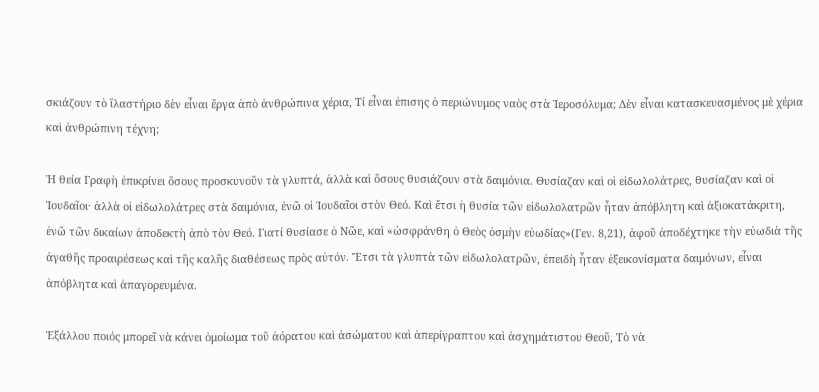σκιάζουν τὸ ἵλαστήριο δὲν εἶναι ἔργα ἀπὸ ἀνθρώπινα χέρια, Τί εἶναι ἐπισης ὁ περιώνυμος ναὸς στὰ Ἱεροσόλυμα; Δὲν εἶναι κατασκευασμένος μὲ χέρια καὶ ἀνθρώπινη τέχνη;

Ἡ θεία Γραφὴ ἐπικρίνει ὅσους προσκυνοῦν τὰ γλυπτά, ἀλλὰ καὶ ὅσους θυσιάζουν στὰ δαιμόνια. Θυσίαζαν καὶ οἱ εἰδωλολάτρες, θυσίαζαν καὶ οἱ Ἰουδαῖοι· ἀλλὰ οἱ εἰδωλολάτρες στὰ δαιμόνια, ἐνῶ οἱ Ἰουδαῖοι στὸν Θεό. Καὶ ἔτσι ἡ θυσία τῶν εἰδωλολατρῶν ἦταν ἀπόβλητη καὶ ἀξιοκατάκριτη, ἐνῶ τῶν δικαίων ἀποδεκτὴ ἀπὸ τὸν Θεό. Γιατί θυσίασε ὁ Νῶε, καὶ «ὠσφράνθη ὁ Θεὸς ὀσμὴν εὐωδίας»(Γεν. 8,21), ἀφοῦ ἀποδέχτηκε τὴν εὐωδιὰ τῆς ἀγαθῆς προαιρέσεως καὶ τῆς καλῆς διαθέσεως πρὸς αὐτόν. Ἔτσι τὰ γλυπτὰ τῶν εἰδωλολατρῶν, ἐπειδὴ ἦταν ἐξεικονίσματα δαιμόνων, εἶναι ἀπόβλητα καὶ ἀπαγορευμένα.

Ἑξάλλου ποιός μπορεῖ νὰ κάνει ὁμοίωμα τοῦ ἀόρατου καὶ ἀσώματου καὶ ἀπερίγραπτου καὶ ἀσχημάτιστου Θεοῦ, Τὸ νὰ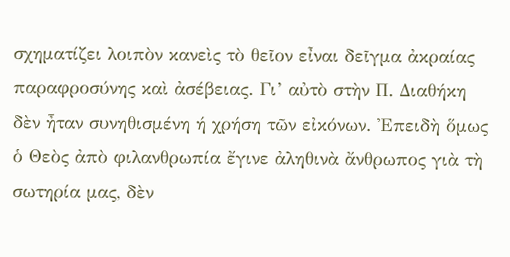σχηματίζει λοιπὸν κανεὶς τὸ θεῖον εἶναι δεῖγμα ἀκραίας παραφροσύνης καὶ ἀσέβειας. Γι’ αὐτὸ στὴν Π. Διαθήκη δὲν ἦταν συνηθισμένη ή χρήση τῶν εἰκόνων. Ἐπειδὴ ὅμως ὁ Θεὸς ἀπὸ φιλανθρωπία ἔγινε ἀληθινὰ ἄνθρωπος γιὰ τὴ σωτηρία μας, δὲν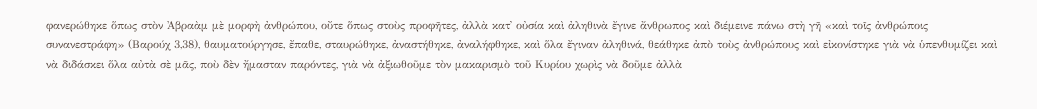φανερώθηκε ὅπως στὸν Ἀβραὰμ μὲ μορφὴ ἀνθρώπου, οὔτε ὅπως στοὺς προφῆτες, ἀλλὰ κατ᾿ οὐσία καὶ ἀληθινὰ ἔγινε ἄνθρωπος καὶ διέμεινε πάνω στὴ γῆ «καὶ τοῖς ἀνθρώποις συνανεστράφη» (Βαρούχ 3,38), θαυματούργησε, ἔπαθε, σταυρώθηκε, ἀναστήθηκε, ἀναλήφθηκε, καὶ ὅλα ἔγιναν ἀληθινά, θεάθηκε ἀπὸ τοὺς ἀνθρώπους καὶ εἰκονίστηκε γιὰ νὰ ὑπενθυμίζει καὶ νὰ διδάσκει ὅλα αὐτὰ σὲ μᾶς, ποὺ δὲν ἤμασταν παρόντες, γιὰ νὰ ἀξιωθοῦμε τὸν μακαρισμὸ τοῦ Κυρίου χωρὶς νὰ δοῦμε ἀλλὰ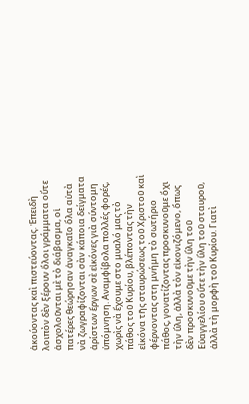ἀκούοντας καὶ πιστεύοντας. Ἐπειδὴ λοιπὸν δὲν ξέρουν ὅλοι γράμματα οὔτε ἀσχολοῦνται μὲ τὸ διάβασμα, οἱ πατέρες θεώρησαν ἀναγκαῖο ὅλα αὐτὰ νὰ ζωγραφίζονται σὰν κάποια δείγματα ἀρίστων ἔργων σὲ εἰκόνες γιὰ σύντομη ὑπόμνηση. Αναμφίβολα πολλές φορές, χωρὶς νὰ ἔχουμε στο μυαλό μας τὸ πάθος τοῦ Κυρίου, βλέποντας τὴν εἰκόνα τῆς σταυρώσεως τοῦ Χριστοῦ καὶ φέρνοντας στη μνήμη τὸ σωτήριο πάθος, γονατίζοντας προσκυνοῦμε ὄχι τὴν ὕλη, ἀλλὰ τὸν εἰκονιζόμενο, ὅπως δὲν προσκυνοῦμε τὴν ὕλη τοῦ Εὐαγγελίου οὔτε τὴν ὕλη τοῦ σταυροῦ, ἀλλὰ τὴ μορφὴ τοῦ Κυρίου. Γιατὶ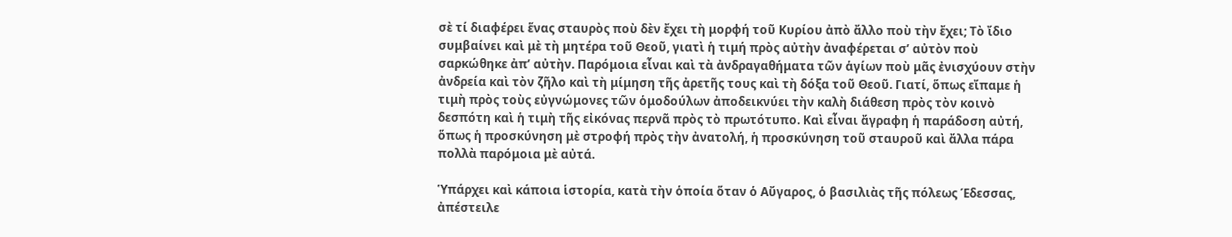σὲ τί διαφέρει ἕνας σταυρὸς ποὺ δὲν ἔχει τὴ μορφή τοῦ Κυρίου ἀπὸ ἄλλο ποὺ τὴν ἔχει; Τὸ ἴδιο συμβαίνει καὶ μὲ τὴ μητέρα τοῦ Θεοῦ, γιατὶ ἡ τιμή πρὸς αὐτὴν ἀναφέρεται σ’ αὐτὸν ποὺ σαρκώθηκε ἀπ’ αὐτὴν. Παρόμοια εἶναι καὶ τὰ ἀνδραγαθήματα τῶν ἁγίων ποὺ μᾶς ἐνισχύουν στὴν ἀνδρεία καὶ τὸν ζῆλο καὶ τὴ μίμηση τῆς ἀρετῆς τους καὶ τὴ δόξα τοῦ Θεοῦ. Γιατί, ὅπως εἴπαμε ἡ τιμὴ πρὸς τοὺς εὐγνώμονες τῶν ὁμοδούλων ἀποδεικνύει τὴν καλὴ διάθεση πρὸς τὸν κοινὸ δεσπότη καὶ ἡ τιμὴ τῆς εἰκόνας περνᾶ πρὸς τὸ πρωτότυπο. Καὶ εἶναι ἄγραφη ἡ παράδοση αὐτή, ὅπως ἡ προσκύνηση μὲ στροφή πρὸς τὴν ἀνατολή, ἡ προσκύνηση τοῦ σταυροῦ καὶ ἄλλα πάρα πολλὰ παρόμοια μὲ αὐτά.

Ὑπάρχει καὶ κάποια ἱστορία, κατὰ τὴν ὁποία ὅταν ὁ Αὔγαρος, ὁ βασιλιὰς τῆς πόλεως Έδεσσας, ἀπέστειλε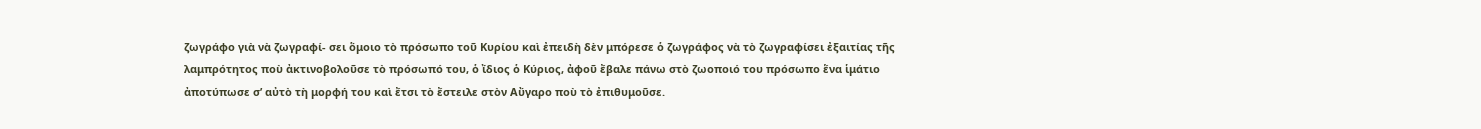ζωγράφο γιὰ νὰ ζωγραφί- σει ὅμοιο τὸ πρόσωπο τοῦ Κυρίου καὶ ἐπειδὴ δὲν μπόρεσε ὁ ζωγράφος νὰ τὸ ζωγραφίσει ἐξαιτίας τῆς λαμπρότητος ποὺ ἀκτινοβολοῦσε τὸ πρόσωπό του, ὁ ἴδιος ὁ Κύριος, ἀφοῦ ἔβαλε πάνω στὸ ζωοποιό του πρόσωπο ἕνα ἱμάτιο ἀποτύπωσε σ’ αὐτὸ τὴ μορφή του καὶ ἔτσι τὸ ἔστειλε στὸν Αὔγαρο ποὺ τὸ ἐπιθυμοῦσε.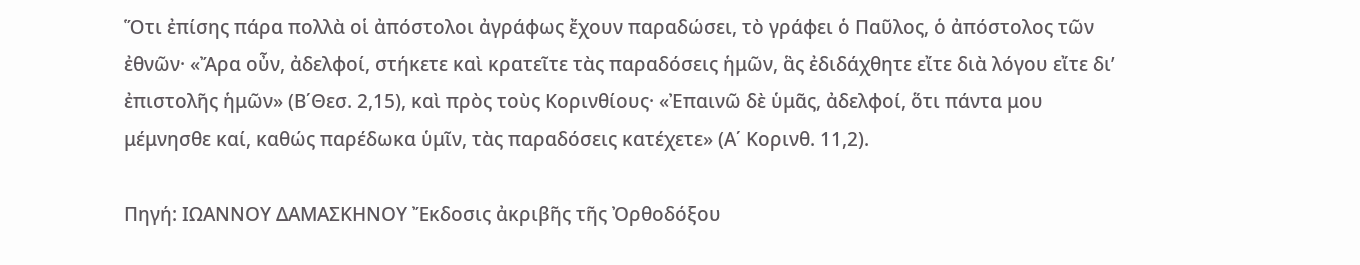Ὅτι ἐπίσης πάρα πολλὰ οἱ ἀπόστολοι ἀγράφως ἔχουν παραδώσει, τὸ γράφει ὁ Παῦλος, ὁ ἀπόστολος τῶν ἐθνῶν· «Ἄρα οὖν, ἀδελφοί, στήκετε καὶ κρατεῖτε τὰς παραδόσεις ἡμῶν, ἃς ἐδιδάχθητε εἴτε διὰ λόγου εἴτε δι’ ἐπιστολῆς ἡμῶν» (Β΄Θεσ. 2,15), καὶ πρὸς τοὺς Κορινθίους· «Ἐπαινῶ δὲ ὑμᾶς, ἀδελφοί, ὅτι πάντα μου μέμνησθε καί, καθώς παρέδωκα ὑμῖν, τὰς παραδόσεις κατέχετε» (Α΄ Κορινθ. 11,2).

Πηγή: ΙΩΑΝΝΟΥ ΔΑΜΑΣΚΗΝΟΥ Ἔκδοσις ἀκριβῆς τῆς Ὀρθοδόξου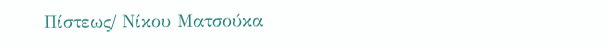Πίστεως/ Νίκου Ματσούκα